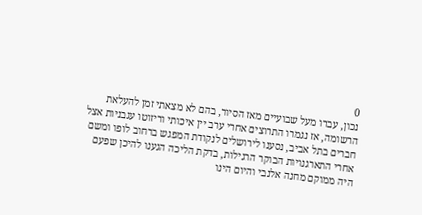0
נכון, עברו מעל שבועיים מאז הסיור, בהם לא מצאתי זמן להעלאת הרשומה, אז נגמרו התרוצים אחרי ערב יין איכותי וריזוטו עגבניות אצל חברים בתל אביב, נסענו לירושלים לנקודת המפגש ברחוב לופו ומשם אחרי התארגנויות הבוקר הרגילות, בדקת הליכה הגענו להיכן שפעם היה ממוקם מחנה אלנבי והיום הינו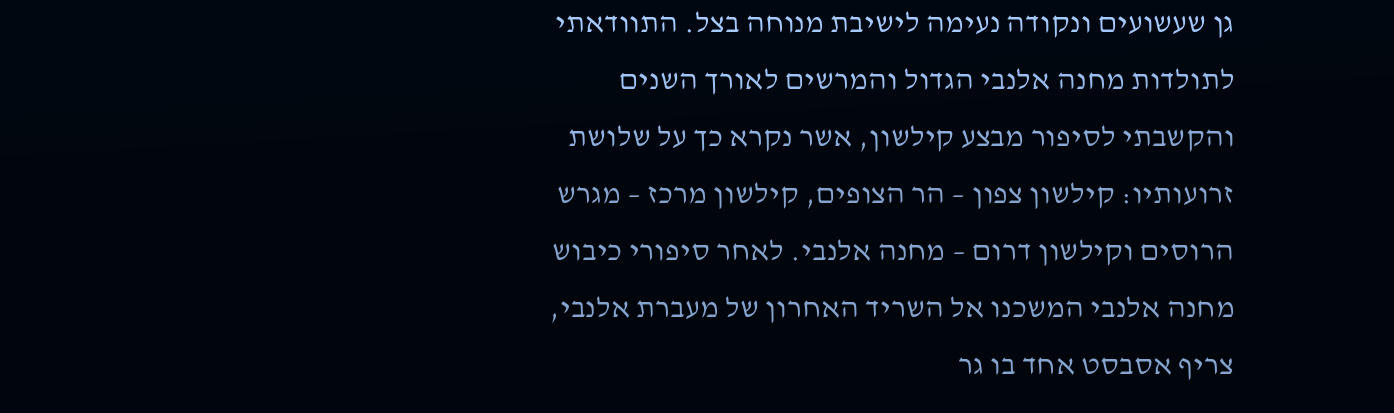גן שעשועים ונקודה נעימה לישיבת מנוחה בצל. התוודאתי לתולדות מחנה אלנבי הגדול והמרשים לאורך השנים והקשבתי לסיפור מבצע קילשון, אשר נקרא כך על שלושת זרועותיו: קילשון צפון – הר הצופים, קילשון מרכז – מגרש הרוסים וקילשון דרום – מחנה אלנבי. לאחר סיפורי כיבוש מחנה אלנבי המשכנו אל השריד האחרון של מעברת אלנבי, צריף אסבסט אחד בו גר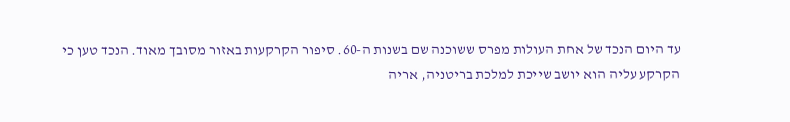עד היום הנכד של אחת העולות מפרס ששוכנה שם בשנות ה-60. סיפור הקרקעות באזור מסובך מאוד. הנכד טען כי הקרקע עליה הוא יושב שייכת למלכת בריטניה, אריה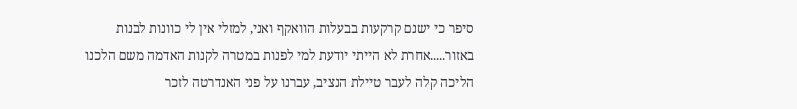סיפר כי ישנם קרקעות בבעלות הוואקף ואני, למזלי אין לי כוונות לבנות באזור.....אחרת לא הייתי יודעת למי לפנות במטרה לקנות האדמה משם הלכנו הליכה קלה לעבר טיילת הנציב, עברנו על פני האנדרטה לזכר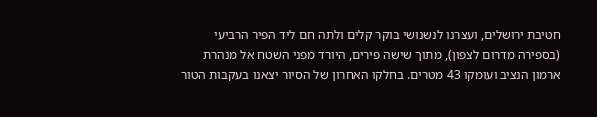חטיבת ירושלים, ועצרנו לנשנושי בוקר קלים ולתה חם ליד הפיר הרביעי (בספירה מדרום לצפון), מתוך שישה פירים, היורד מפני השטח אל מנהרת ארמון הנציב ועומקו 43 מטרים. בחלקו האחרון של הסיור יצאנו בעקבות הטור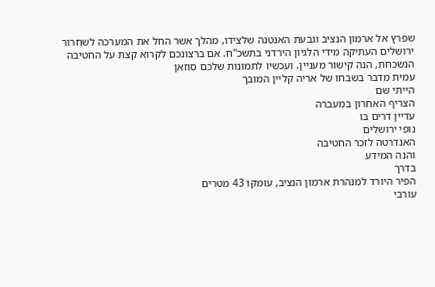שפרץ אל ארמון הנציב וגבעת האנטנה שלצידו, מהלך אשר החל את המערכה לשחרור ירושלים העתיקה מידי הלגיון הירדני בתשכ"ח. אם ברצונכם לקרוא קצת על החטיבה הנשכחת, הנה קישור מעניין. ועכשיו לתמונות שלכם סוזאן
עמית מדבר בשבחו של אריה קליין המובך
הייתי שם
הצריף האחרון במעברה
עדיין דרים בו
נופי ירושלים
האנדרטה לזכר החטיבה
והנה המידע
בדרך
הפיר היורד למנהרת ארמון הנציב, עומקו 43 מטרים
עורבי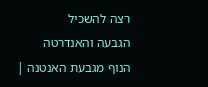רצה להשכיל
הגבעה והאנדרטה
הנוף מגבעת האנטנה |